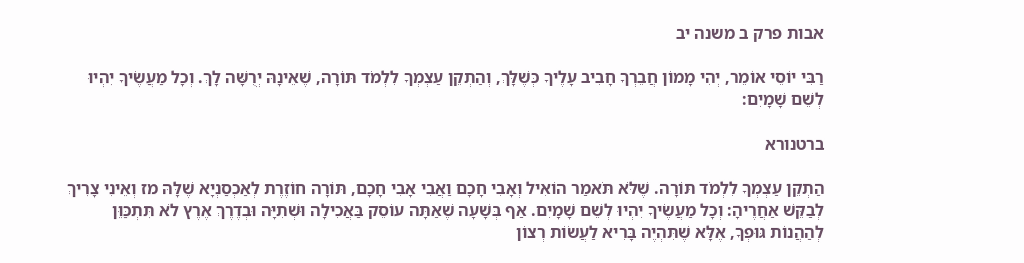אבות פרק ב משנה יב

רַבִּי יוֹסֵי אוֹמֵר, יְהִי מָמוֹן חֲבֵרְךָ חָבִיב עָלֶיךָ כְּשֶׁלָּךְ, וְהַתְקֵן עַצְמְךָ לִלְמֹד תּוֹרָה, שֶׁאֵינָהּ יְרֻשָּׁה לָךְ. וְכָל מַעֲשֶׂיךָ יִהְיוּ לְשֵׁם שָׁמָיִם:

ברטנורא

הַתְקֵן עַצְמְךָ לִלְמֹד תּוֹרָה. שֶׁלֹּא תֹּאמַר הוֹאִיל וְאָבִי חָכָם וַאֲבִי אָבִי חָכָם, תּוֹרָה חוֹזֶרֶת לְאַכְסַנְיָא שֶׁלָּהּ מז וְאֵינִי צָרִיךְ לְבַקֵּשׁ אַחֲרֶיהָ: וְכָל מַעֲשֶׂיךָ יִהְיוּ לְשֵׁם שָׁמָיִם. אַף בְּשָׁעָה שֶׁאַתָּה עוֹסֵק בַּאֲכִילָה וּשְׁתִיָּה וּבְדֶרֶךְ אֶרֶץ לֹא תִּתְכַּוֵּן לְהַהֲנוֹת גּוּפְךָ, אֶלָּא שֶׁתִּהְיֶה בָּרִיא לַעֲשׂוֹת רְצוֹן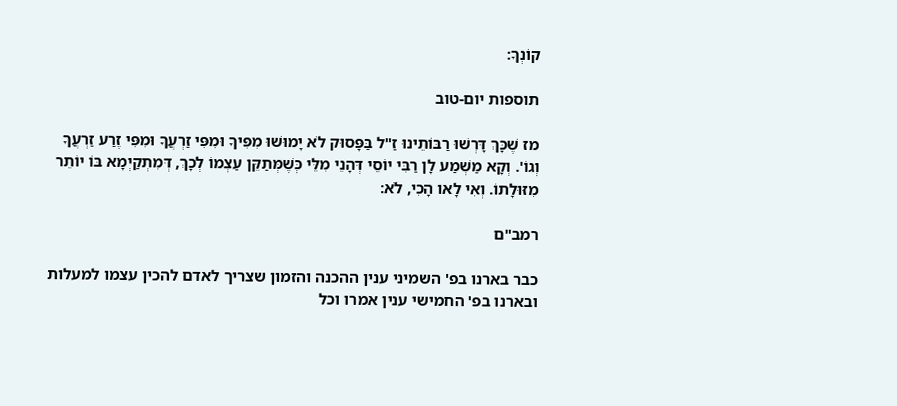קוֹנְךָ:

תוספות יום-טוב

מז שֶׁכָּךְ דָּרְשׁוּ רַבּוֹתֵינוּ זַ"ל בַּפָּסוּק לֹא יָמוּשׁוּ מִפִּיךָ וּמִפִּי זַרְעֲךָ וּמִפִּי זֶרַע זַרְעֲךָ וְגוֹ'. וְקָא מַשְׁמַע לָן רַבִּי יוֹסֵי דְּהָנֵי מִלֵּי כְּשֶׁמְּתַקֵּן עַצְמוֹ לְכָךְ, דְּמִתְקַיְמָא בּוֹ יוֹתֵר מִזּוּלָתוֹ. וְאִי לָאו הָכִי, לֹא:

רמב"ם

כבר בארנו בפ' השמיני ענין ההכנה והזמון שצריך לאדם להכין עצמו למעלות ובארנו בפ' החמישי ענין אמרו וכל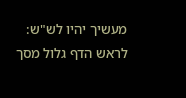מעשיך יהיו לש"ש:
לראש הדף גלול מסך